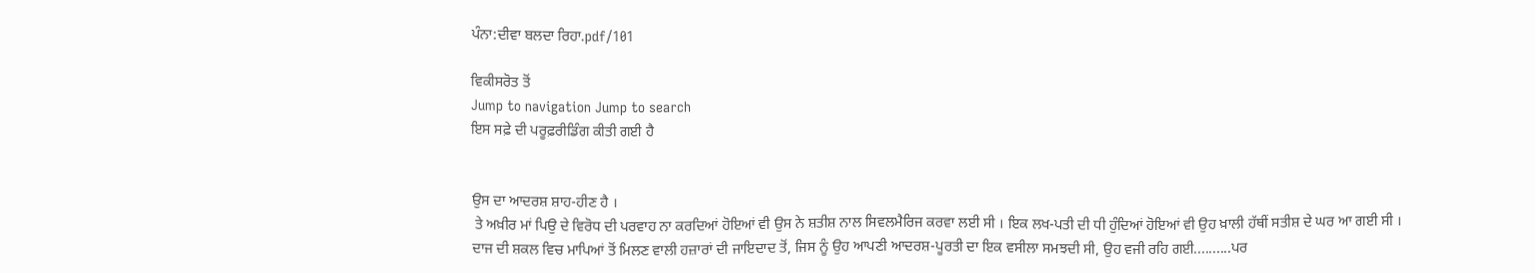ਪੰਨਾ:ਦੀਵਾ ਬਲਦਾ ਰਿਹਾ.pdf/101

ਵਿਕੀਸਰੋਤ ਤੋਂ
Jump to navigation Jump to search
ਇਸ ਸਫ਼ੇ ਦੀ ਪਰੂਫ਼ਰੀਡਿੰਗ ਕੀਤੀ ਗਈ ਹੈ


ਉਸ ਦਾ ਆਦਰਸ਼ ਸ਼ਾਹ-ਹੀਣ ਹੈ ।
 ਤੇ ਅਖ਼ੀਰ ਮਾਂ ਪਿਉ ਦੇ ਵਿਰੋਧ ਦੀ ਪਰਵਾਹ ਨਾ ਕਰਦਿਆਂ ਹੋਇਆਂ ਵੀ ਉਸ ਨੇ ਸ਼ਤੀਸ਼ ਨਾਲ ਸਿਵਲਮੈਰਿਜ ਕਰਵਾ ਲਈ ਸੀ । ਇਕ ਲਖ-ਪਤੀ ਦੀ ਧੀ ਹੁੰਦਿਆਂ ਹੋਇਆਂ ਵੀ ਉਹ ਖ਼ਾਲੀ ਹੱਥੀਂ ਸਤੀਸ਼ ਦੇ ਘਰ ਆ ਗਈ ਸੀ । ਦਾਜ ਦੀ ਸ਼ਕਲ ਵਿਚ ਮਾਪਿਆਂ ਤੋਂ ਮਿਲਣ ਵਾਲੀ ਹਜ਼ਾਰਾਂ ਦੀ ਜਾਇਦਾਦ ਤੋਂ, ਜਿਸ ਨੂੰ ਉਹ ਆਪਣੀ ਆਦਰਸ਼-ਪੂਰਤੀ ਦਾ ਇਕ ਵਸੀਲਾ ਸਮਝਦੀ ਸੀ, ਉਹ ਵਜੀ ਰਹਿ ਗਈ..........ਪਰ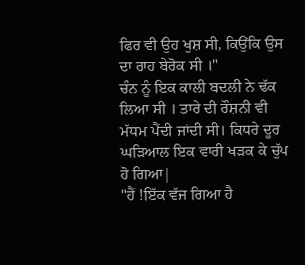ਫਿਰ ਵੀ ਉਹ ਖੁਸ਼ ਸੀ, ਕਿਉਂਕਿ ਉਸ ਦਾ ਰਾਹ ਬੇਰੋਕ ਸੀ ।"
ਚੰਨ ਨੂੰ ਇਕ ਕਾਲੀ ਬਦਲੀ ਨੇ ਢੱਕ ਲਿਆ ਸੀ । ਤਾਰੇ ਦੀ ਰੌਸ਼ਨੀ ਵੀ ਮੱਧਮ ਪੈਂਦੀ ਜਾਂਦੀ ਸੀ। ਕਿਧਰੇ ਦੂਰ ਘੜਿਆਲ ਇਕ ਵਾਰੀ ਖੜਕ ਕੇ ਚੁੱਪ ਹੋ ਗਿਆ|
"ਹੈਂ !ਇੱਕ ਵੱਜ ਗਿਆ ਹੈ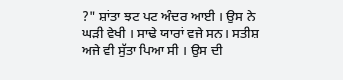?" ਸ਼ਾਂਤਾ ਝਟ ਪਟ ਅੰਦਰ ਆਈ । ਉਸ ਨੇ ਘੜੀ ਵੇਖੀ । ਸਾਢੇ ਯਾਰਾਂ ਵਜੇ ਸਨ। ਸਤੀਸ਼ ਅਜੇ ਵੀ ਸੁੱਤਾ ਪਿਆ ਸੀ । ਉਸ ਦੀ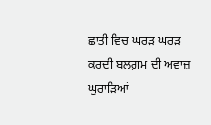ਛਾਤੀ ਵਿਚ ਘਰੜ ਘਰੜ ਕਰਦੀ ਬਲਗ਼ਮ ਦੀ ਅਵਾਜ਼ ਘੁਰਾੜਿਆਂ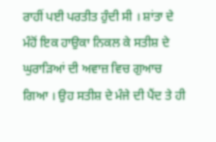ਰਾਹੀਂ ਪਈ ਪਰਤੀਤ ਹੁੰਦੀ ਸੀ । ਸ਼ਾਂਤਾ ਦੇ ਮੰਹੋਂ ਇਕ ਹਾਉਕਾ ਨਿਕਲ ਕੇ ਸਤੀਸ਼ ਦੇ ਘੁਰਾੜਿਆਂ ਦੀ ਅਵਾਜ਼ ਵਿਚ ਗੁਆਚ ਗਿਆ । ਉਹ ਸਤੀਸ਼ ਦੇ ਮੰਜੇ ਦੀ ਪੈਂਦ ਤੇ ਹੀ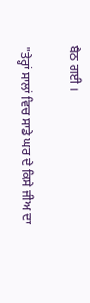ਬੈਠ ਗਈ ।

"ਤੇਰ੍ਹਾਂ ਸਾਲਾਂ ਵਿਚ ਸਾਡੇ ਘਰ ਦੇ ਕਿਸੇ ਜੀਅ ਦਾ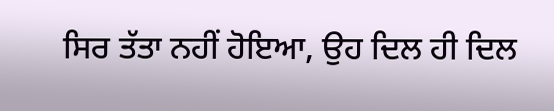ਸਿਰ ਤੱਤਾ ਨਹੀਂ ਹੋਇਆ, ਉਹ ਦਿਲ ਹੀ ਦਿਲ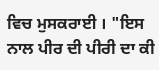ਵਿਚ ਮੁਸਕਰਾਈ । "ਇਸ ਨਾਲ ਪੀਰ ਦੀ ਪੀਰੀ ਦਾ ਕੀ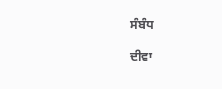ਸੰਬੰਧ

ਦੀਵਾ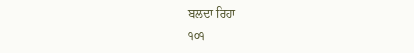ਬਲਦਾ ਰਿਹਾ
੧੦੧